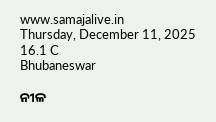www.samajalive.in
Thursday, December 11, 2025
16.1 C
Bhubaneswar

ନୀଳ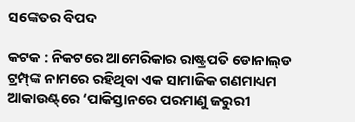ସଙ୍କେତର ବିପଦ

କଟକ : ନିକଟରେ ଆମେରିକାର ରାଷ୍ଟ୍ରପତି ଡୋନାଲ୍‌ଡ ଟ୍ରମ୍ପ୍‌ଙ୍କ ନାମରେ ରହିଥିବା ଏକ ସାମାଜିକ ଗଣମାଧ୍ୟମ ଆକାଉଣ୍ଟ୍‌ରେ ‘ପାକିସ୍ତାନରେ ପରମାଣୁ ଜରୁରୀ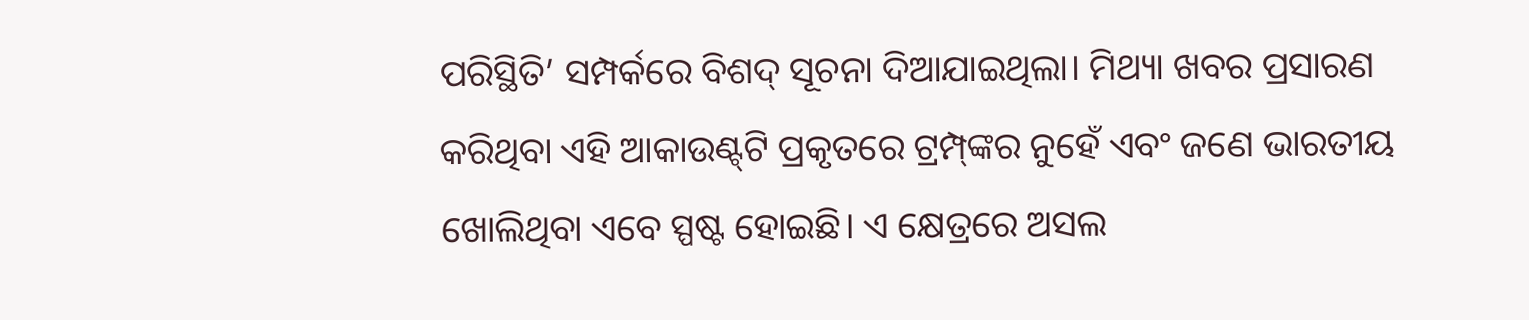ପରିସ୍ଥିତି’ ସମ୍ପର୍କରେ ବିଶଦ୍‌ ସୂଚନା ଦିଆଯାଇଥିଲା। ମିଥ୍ୟା ଖବର ପ୍ରସାରଣ କରିଥିବା ଏହି ଆକାଉଣ୍ଟ୍‌ଟି ପ୍ରକୃତରେ ଟ୍ରମ୍ପ୍‌ଙ୍କର ନୁହେଁ ଏବଂ ଜଣେ ଭାରତୀୟ ଖୋଲିଥିବା ଏବେ ସ୍ପଷ୍ଟ ହୋଇଛି। ଏ କ୍ଷେତ୍ରରେ ଅସଲ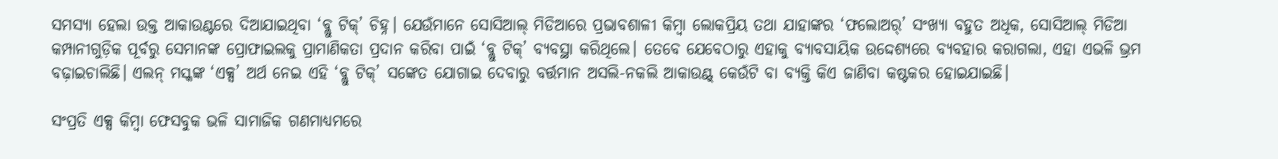ସମସ୍ୟା ହେଲା ଉକ୍ତ ଆକାଉଣ୍ଟରେ ଦିଆଯାଇଥିବା ‘ବ୍ଲୁ ଟିକ୍’ ଚିହ୍ନ। ଯେଉଁମାନେ ସୋସିଆଲ୍ ମିଡିଆରେ ପ୍ରଭାବଶାଳୀ କିମ୍ବା ଲୋକପ୍ରିୟ ତଥା ଯାହାଙ୍କର ‘ଫଲୋଅର୍‌’ ସଂଖ୍ୟା ବହୁତ ଅଧିକ, ସୋସିଆଲ୍ ମିଡିଆ କମ୍ପାନୀଗୁଡ଼ିକ ପୂର୍ବରୁ ସେମାନଙ୍କ ପ୍ରୋଫାଇଲକୁ ପ୍ରାମାଣିକତା ପ୍ରଦାନ କରିବା ପାଇଁ ‘ବ୍ଲୁ ଟିକ୍‌’ ବ୍ୟବସ୍ଥା କରିଥିଲେ। ତେବେ ଯେବେଠାରୁ ଏହାକୁ ବ୍ୟାବସାୟିକ ଉଦ୍ଦେଶ୍ୟରେ ବ୍ୟବହାର କରାଗଲା, ଏହା ଏଭଳି ଭ୍ରମ ବଢ଼ାଇଚାଲିଛି। ଏଲନ୍‌ ମସ୍କଙ୍କ ‘ଏକ୍ସ’ ଅର୍ଥ ନେଇ ଏହି ‘ବ୍ଲୁ ଟିକ୍‌’ ସଙ୍କେତ ଯୋଗାଇ ଦେବାରୁ ବର୍ତ୍ତମାନ ଅସଲି-ନକଲି ଆକାଉଣ୍ଟ୍‌ କେଉଁଟି ବା ବ୍ୟକ୍ତି କିଏ ଜାଣିବା କଷ୍ଟକର ହୋଇଯାଇଛି।

ସଂପ୍ରତି ଏକ୍ସ କିମ୍ବା ଫେସବୁକ ଭଳି ସାମାଜିକ ଗଣମାଧ୍ୟମରେ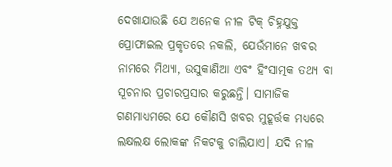ଦେଖାଯାଉଛି ଯେ ଅନେକ ନୀଳ ଟିକ୍‌ ଚିହ୍ନଯୁକ୍ତ ପ୍ରୋଫାଇଲ ପ୍ରକୃତରେ ନକଲି, ଯେଉଁମାନେ ଖବର ନାମରେ ମିଥ୍ୟା, ଉସୁକାଣିଆ ଏବଂ ହିଂସାତ୍ମକ ତଥ୍ୟ ବା ସୂଚନାର ପ୍ରଚାରପ୍ରସାର କରୁଛନ୍ତି। ସାମାଜିକ ଗଣମାଧ୍ୟମରେ ଯେ କୌଣସି ଖବର ମୁହୂର୍ତ୍ତକ ମଧ୍ୟରେ ଲକ୍ଷଲକ୍ଷ ଲୋକଙ୍କ ନିକଟକୁ ଚାଲିଯାଏ। ଯଦି ନୀଳ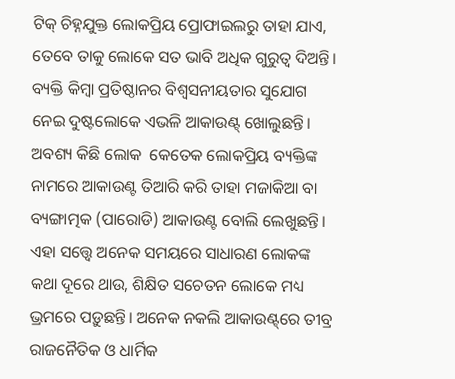ଟିକ୍‌ ଚିହ୍ନଯୁକ୍ତ ଲୋକପ୍ରିୟ ପ୍ରୋଫାଇଲରୁ ତାହା ଯାଏ, ତେବେ ତାକୁ ଲୋକେ ସତ ଭାବି ଅଧିକ ଗୁରୁତ୍ବ ଦିଅନ୍ତି। ବ୍ୟକ୍ତି କିମ୍ବା ପ୍ରତିଷ୍ଠାନର ବିଶ୍ୱସନୀୟତାର ସୁଯୋଗ ନେଇ ଦୁଷ୍ଟଲୋକେ ଏଭଳି ଆକାଉଣ୍ଟ୍‌ ଖୋଲୁଛନ୍ତି। ଅବଶ୍ୟ କିଛି ଲୋକ  କେତେକ ଲୋକପ୍ରିୟ ବ୍ୟକ୍ତିଙ୍କ ନାମରେ ଆକାଉଣ୍ଟ ତିଆରି କରି ତାହା ମଜାକିଆ ବା ବ୍ୟଙ୍ଗାତ୍ମକ (ପାରୋଡି) ଆକାଉଣ୍ଟ ବୋଲି ଲେଖୁଛନ୍ତି। ଏହା ସତ୍ତ୍ବେ ଅନେକ ସମୟରେ ସାଧାରଣ ଲୋକଙ୍କ କଥା ଦୂରେ ଥାଉ, ଶିକ୍ଷିତ ସଚେତନ ଲୋକେ ମଧ୍ୟ ଭ୍ରମରେ ପଡ଼ୁଛନ୍ତି। ଅନେକ ନକଲି ଆକାଉଣ୍ଟ୍‌ରେ ତୀବ୍ର ରାଜନୈତିକ ଓ ଧାର୍ମିକ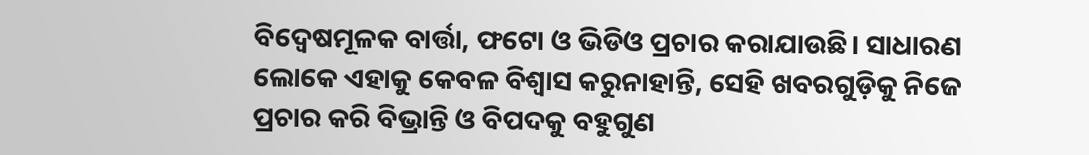ବିଦ୍ୱେଷମୂଳକ ବାର୍ତ୍ତା, ଫଟୋ ଓ ଭିଡିଓ ପ୍ରଚାର କରାଯାଉଛି। ସାଧାରଣ ଲୋକେ ଏହାକୁ କେବଳ ବିଶ୍ୱାସ କରୁନାହାନ୍ତି, ସେହି ଖବରଗୁଡ଼ିକୁ ନିଜେ ପ୍ରଚାର କରି ବିଭ୍ରାନ୍ତି ଓ ବିପଦକୁ ବହୁଗୁଣ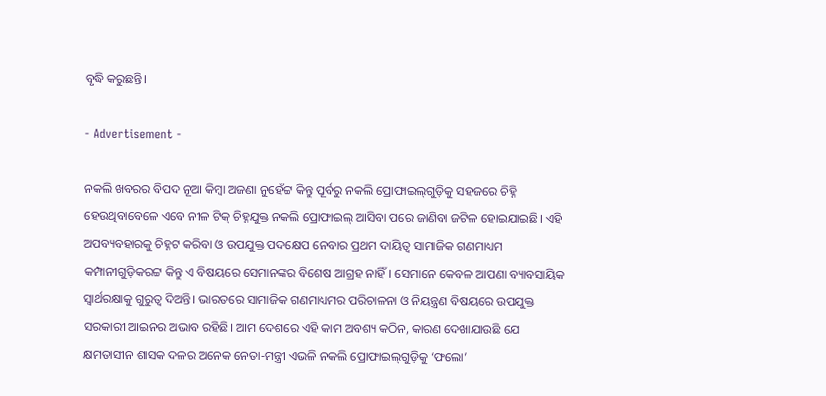ବୃଦ୍ଧି କରୁଛନ୍ତି।

- Advertisement -

ନକଲି ଖବରର ବିପଦ ନୂଆ କିମ୍ବା ଅଜଣା ନୁହେଁଟ୍ଟ କିନ୍ତୁ ପୂର୍ବରୁ ନକଲି ପ୍ରୋଫାଇଲ୍‌ଗୁଡ଼ିକୁ ସହଜରେ ଚିହ୍ନି ହେଉଥିବାବେଳେ ଏବେ ନୀଳ ଟିକ୍‌ ଚିହ୍ନଯୁକ୍ତ ନକଲି ପ୍ରୋଫାଇଲ୍‌ ଆସିବା ପରେ ଜାଣିବା ଜଟିଳ ହୋଇଯାଇଛି। ଏହି ଅପବ୍ୟବହାରକୁ ଚିହ୍ନଟ କରିବା ଓ ଉପଯୁକ୍ତ ପଦକ୍ଷେପ ନେବାର ପ୍ରଥମ ଦାୟିତ୍ୱ ସାମାଜିକ ଗଣମାଧ୍ୟମ କମ୍ପାନୀଗୁଡ଼ିକରଟ୍ଟ କିନ୍ତୁ ଏ ବିଷୟରେ ସେମାନଙ୍କର ବିଶେଷ ଆଗ୍ରହ ନାହିଁ। ସେମାନେ କେବଳ ଆପଣା ବ୍ୟାବସାୟିକ ସ୍ବାର୍ଥରକ୍ଷାକୁ ଗୁରୁତ୍ବ ଦିଅନ୍ତି। ଭାରତରେ ସାମାଜିକ ଗଣମାଧ୍ୟମର ପରିଚାଳନା ଓ ନିୟନ୍ତ୍ରଣ ବିଷୟରେ ଉପଯୁକ୍ତ ସରକାରୀ ଆଇନର ଅଭାବ ରହିଛି। ଆମ ଦେଶରେ ଏହି କାମ ଅବଶ୍ୟ କଠିନ, କାରଣ ଦେଖାଯାଉଛି ଯେ କ୍ଷମତାସୀନ ଶାସକ ଦଳର ଅନେକ ନେତା-ମନ୍ତ୍ରୀ ଏଭଳି ନକଲି ପ୍ରୋଫାଇଲ୍‌ଗୁଡ଼ିକୁ ‘ଫଲୋ’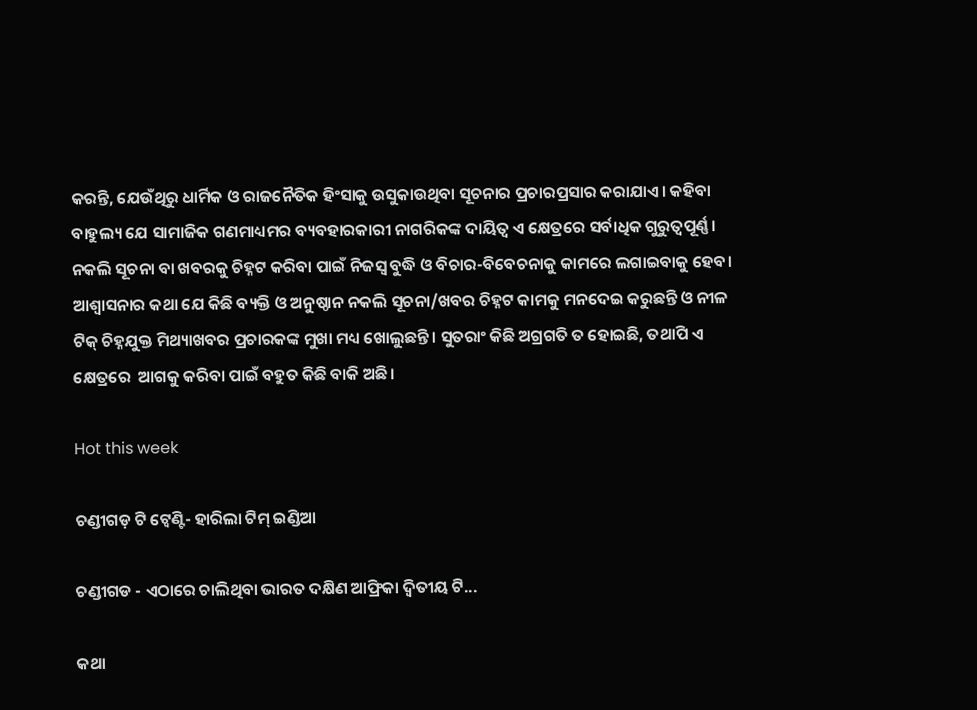କରନ୍ତି, ଯେଉଁଥିରୁ ଧାର୍ମିକ ଓ ରାଜନୈତିକ ହିଂସାକୁ ଉସୁକାଉଥିବା ସୂଚନାର ପ୍ରଚାରପ୍ରସାର କରାଯାଏ। କହିବା ବାହୁଲ୍ୟ ଯେ ସାମାଜିକ ଗଣମାଧ୍ୟମର ବ୍ୟବହାରକାରୀ ନାଗରିକଙ୍କ ଦାୟିତ୍ୱ ଏ କ୍ଷେତ୍ରରେ ସର୍ବାଧିକ ଗୁରୁତ୍ବପୂର୍ଣ୍ଣ। ନକଲି ସୂଚନା ବା ଖବରକୁ ଚିହ୍ନଟ କରିବା ପାଇଁ ନିଜସ୍ୱ ବୁଦ୍ଧି ଓ ବିଚାର-ବିବେଚନାକୁ କାମରେ ଲଗାଇବାକୁ ହେବ। ଆଶ୍ବାସନାର କଥା ଯେ କିଛି ବ୍ୟକ୍ତି ଓ ଅନୁଷ୍ଠାନ ନକଲି ସୂଚନା/ଖବର ଚିହ୍ନଟ କାମକୁ ମନଦେଇ କରୁଛନ୍ତି ଓ ନୀଳ ଟିକ୍‌ ଚିହ୍ନଯୁକ୍ତ ମିଥ୍ୟାଖବର ପ୍ରଚାରକଙ୍କ ମୁଖା ମଧ୍ୟ ଖୋଲୁଛନ୍ତି। ସୁତରାଂ କିଛି ଅଗ୍ରଗତି ତ ହୋଇଛି, ତଥାପି ଏ କ୍ଷେତ୍ରରେ  ଆଗକୁ କରିବା ପାଇଁ ବହୁତ କିଛି ବାକି ଅଛି।

Hot this week

ଚଣ୍ଡୀଗଡ଼ ଟି ଟ୍ୱେଣ୍ଟି- ହାରିଲା ଟିମ୍‌ ଇଣ୍ଡିଆ

ଚଣ୍ଡୀଗଡ - ଏଠାରେ ଚାଲିଥିବା ଭାରତ ଦକ୍ଷିଣ ଆଫ୍ରିକା ଦ୍ୱିତୀୟ ଟି...

କଥା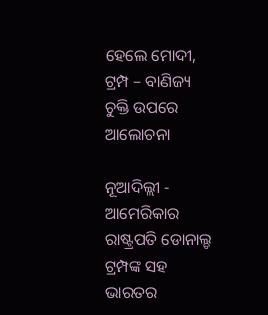ହେଲେ ମୋଦୀ, ଟ୍ରମ୍ପ – ବାଣିଜ୍ୟ ଚୁକ୍ତି ଉପରେ ଆଲୋଚନା

ନୂଆଦିଲ୍ଲୀ - ଆମେରିକାର ରାଷ୍ଟ୍ରପତି ଡୋନାଲ୍ଡ ଟ୍ରମ୍ପଙ୍କ ସହ ଭାରତର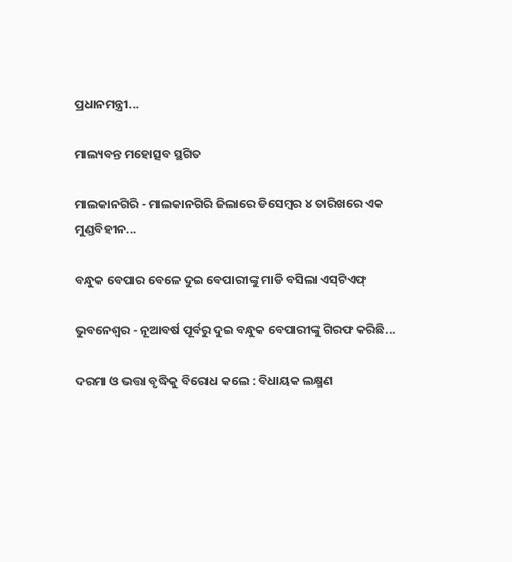ପ୍ରଧାନମନ୍ତ୍ରୀ...

ମାଲ୍ୟବନ୍ତ ମହୋତ୍ସବ ସ୍ଥଗିତ

ମାଲକାନଗିରି - ମାଲକାନଗିରି ଜିଲାରେ ଡିସେମ୍ବର ୪ ତାରିଖରେ ଏକ ମୁଣ୍ଡବିହୀନ...

ବନ୍ଧୁକ ବେପାର ବେଳେ ଦୁଇ ବେପାରୀଙ୍କୁ ମାଡି ବସିଲା ଏସ୍‌ଟିଏଫ୍‌

ଭୁବନେଶ୍ୱର - ନୂଆବର୍ଷ ପୂର୍ବରୁ ଦୁଇ ବନ୍ଧୁକ ବେପାରୀଙ୍କୁ ଗିରଫ କରିଛି...

ଦରମା ଓ ଭତ୍ତା ବୃଦ୍ଧିକୁ ବିରୋଧ କଲେ : ବିଧାୟକ ଲକ୍ଷ୍ମଣ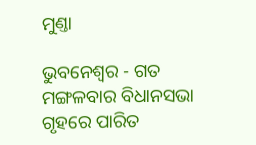ମୁଣ୍ତା

ଭୁବନେଶ୍ୱର - ଗତ ମଙ୍ଗଳବାର ବିଧାନସଭା ଗୃହରେ ପାରିତ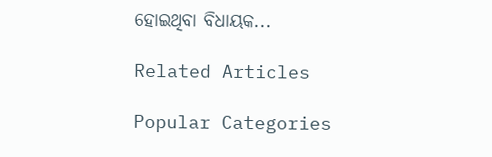ହୋଇଥିବା ବିଧାୟକ...

Related Articles

Popular Categories